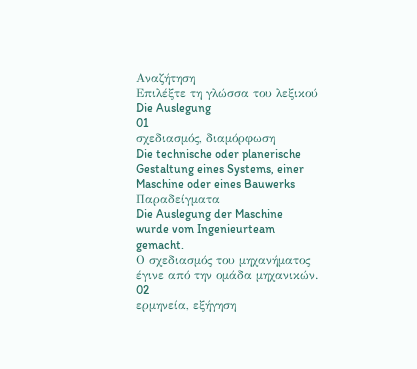Αναζήτηση
Επιλέξτε τη γλώσσα του λεξικού
Die Auslegung
01
σχεδιασμός, διαμόρφωση
Die technische oder planerische Gestaltung eines Systems, einer Maschine oder eines Bauwerks
Παραδείγματα
Die Auslegung der Maschine wurde vom Ingenieurteam gemacht.
Ο σχεδιασμός του μηχανήματος έγινε από την ομάδα μηχανικών.
02
ερμηνεία, εξήγηση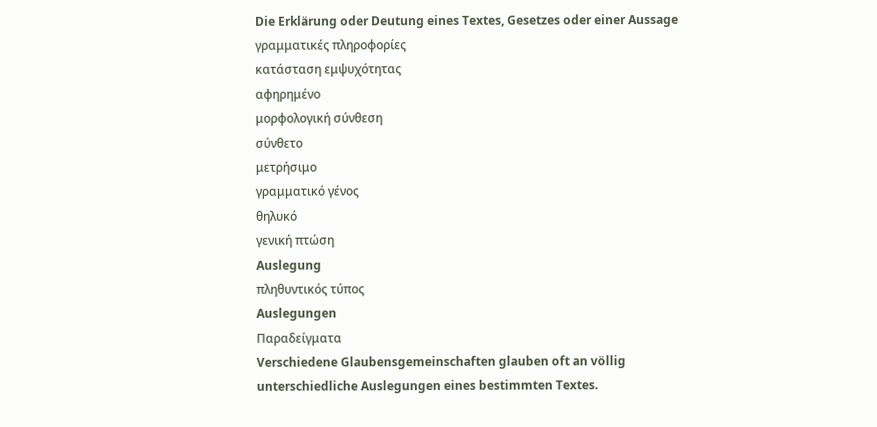Die Erklärung oder Deutung eines Textes, Gesetzes oder einer Aussage
γραμματικές πληροφορίες
κατάσταση εμψυχότητας
αφηρημένο
μορφολογική σύνθεση
σύνθετο
μετρήσιμο
γραμματικό γένος
θηλυκό
γενική πτώση
Auslegung
πληθυντικός τύπος
Auslegungen
Παραδείγματα
Verschiedene Glaubensgemeinschaften glauben oft an völlig unterschiedliche Auslegungen eines bestimmten Textes.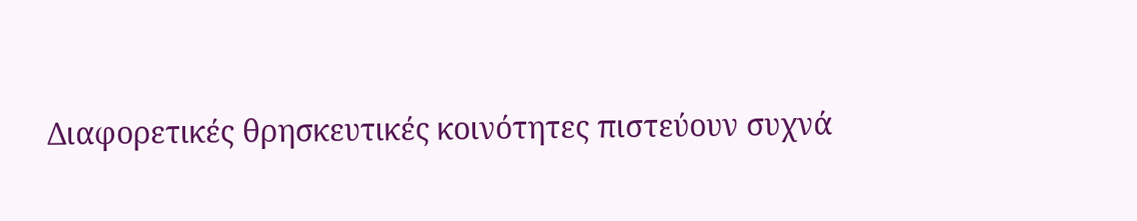Διαφορετικές θρησκευτικές κοινότητες πιστεύουν συχνά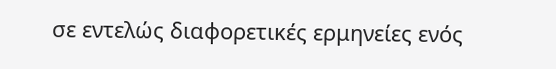σε εντελώς διαφορετικές ερμηνείες ενός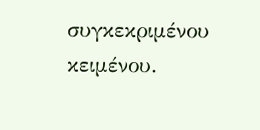συγκεκριμένου κειμένου.